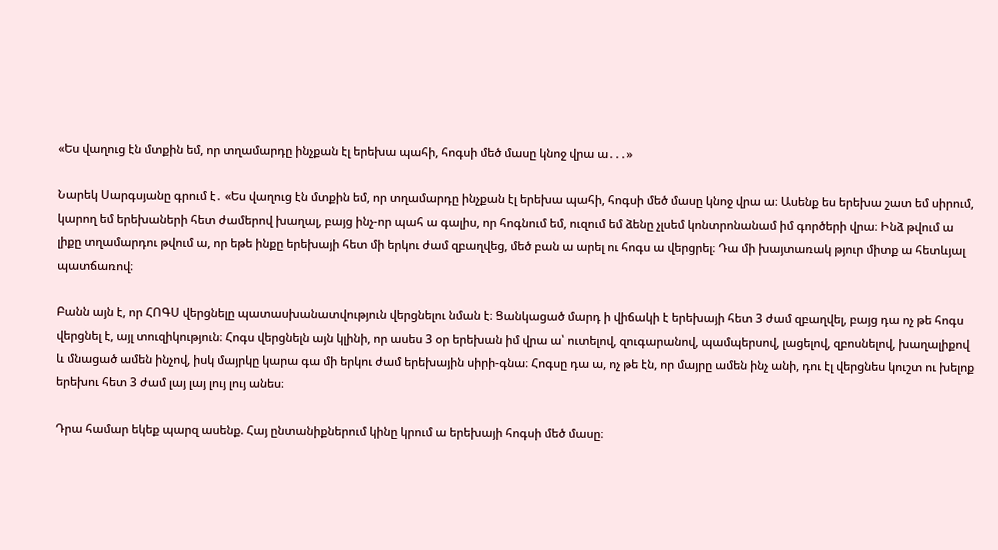«Ես վաղուց էն մտքին եմ, որ տղամարդը ինչքան էլ երեխա պահի, հոգսի մեծ մասը կնոջ վրա ա․․․»

Նարեկ Սարգսյանը գրում է․ «Ես վաղուց էն մտքին եմ, որ տղամարդը ինչքան էլ երեխա պահի, հոգսի մեծ մասը կնոջ վրա ա։ Ասենք ես երեխա շատ եմ սիրում, կարող եմ երեխաների հետ ժամերով խաղալ, բայց ինչ-որ պահ ա գալիս, որ հոգնում եմ, ուզում եմ ձենը չլսեմ կոնտրոնանամ իմ գործերի վրա։ Ինձ թվում ա լիքը տղամարդու թվում ա, որ եթե ինքը երեխայի հետ մի երկու ժամ զբաղվեց, մեծ բան ա արել ու հոգս ա վերցրել։ Դա մի խայտառակ թյուր միտք ա հետևյալ պատճառով։

Բանն այն է, որ ՀՈԳՍ վերցնելը պատասխանատվություն վերցնելու նման է։ Ցանկացած մարդ ի վիճակի է երեխայի հետ 3 ժամ զբաղվել, բայց դա ոչ թե հոգս վերցնել է, այլ տուզիկություն։ Հոգս վերցնելն այն կլինի, որ ասես 3 օր երեխան իմ վրա ա՝ ուտելով, զուգարանով, պամպերսով, լացելով, զբոսնելով, խաղալիքով և մնացած ամեն ինչով, իսկ մայրկը կարա գա մի երկու ժամ երեխային սիրի-գնա։ Հոգսը դա ա, ոչ թե էն, որ մայրը ամեն ինչ անի, դու էլ վերցնես կուշտ ու խելոք երեխու հետ 3 ժամ լայ լայ լույ լույ անես։

Դրա համար եկեք պարզ ասենք. Հայ ընտանիքներում կինը կրում ա երեխայի հոգսի մեծ մասը։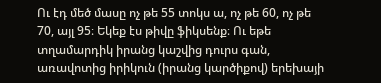Ու էդ մեծ մասը ոչ թե 55 տոկս ա, ոչ թե 60, ոչ թե 70, այլ 95։ Եկեք էս թիվը ֆիկսենք։ Ու եթե տղամարդիկ իրանց կաշվից դուրս գան, առավոտից իրիկուն (իրանց կարծիքով) երեխայի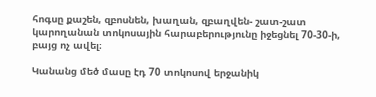հոգսը քաշեն, զբոսնեն, խաղան, զբաղվեն- շատ-շատ կարողանան տոկոսային հարաբերությունը իջեցնել 70-30-ի, բայց ոչ ավել։

Կանանց մեծ մասը էդ 70 տոկոսով երջանիկ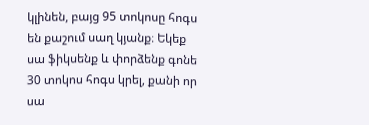կլինեն, բայց 95 տոկոսը հոգս են քաշում սաղ կյանք։ Եկեք սա ֆիկսենք և փորձենք գոնե 30 տոկոս հոգս կրել, քանի որ սա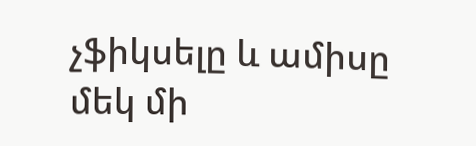չֆիկսելը և ամիսը մեկ մի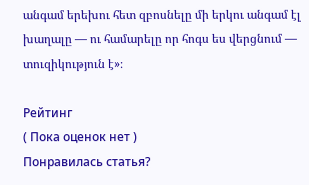անգամ երեխու հետ զբոսնելը մի երկու անգամ էլ խաղալը — ու համարելը որ հոգս ես վերցնում — տուզիկություն է»։

Рейтинг
( Пока оценок нет )
Понравилась статья?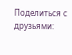Поделиться с друзьями: